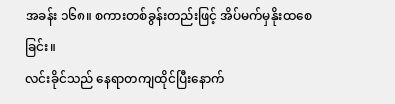အခန်း ၁၆၈။ စကားတစ်ခွန်းတည်းဖြင့် အိပ်မက်မှနိုးထစေခြင်း။
လင်းခိုင်သည် နေရာတကျထိုင်ပြီးနောက်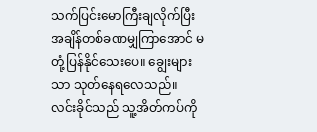သက်ပြင်းမောကြီးချလိုက်ပြီး အချိန်တစ်ခဏမျှကြာအောင် မတုံ့ပြန်နိုင်သေးပေ။ ချွေးများသာ သုတ်နေရလေသည်။
လင်းခိုင်သည် သူ့အိတ်ကပ်ကို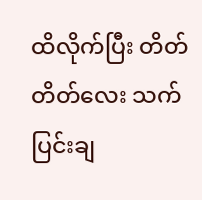ထိလိုက်ပြီး တိတ်တိတ်လေး သက်ပြင်းချ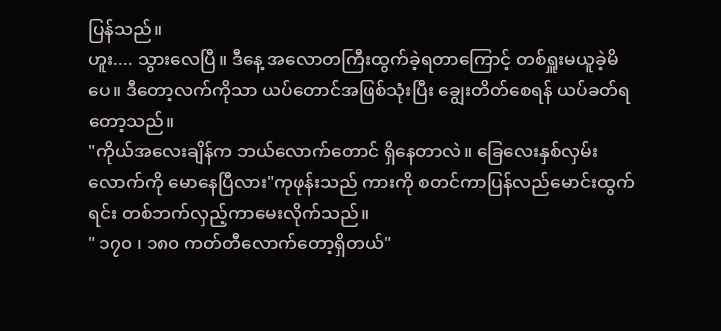ပြန်သည်။
ဟူး.... သွားလေပြီ။ ဒီနေ့ အလောတကြီးထွက်ခဲ့ရတာကြောင့် တစ်ရှူးမယူခဲ့မိပေ။ ဒီတော့လက်ကိုသာ ယပ်တောင်အဖြစ်သုံးပြီး ချွေးတိတ်စေရန် ယပ်ခတ်ရတော့သည်။
"ကိုယ်အလေးချိန်က ဘယ်လောက်တောင် ရှိနေတာလဲ။ ခြေလေးနှစ်လှမ်းလောက်ကို မောနေပြီလား"ကုဖုန်းသည် ကားကို စတင်ကာပြန်လည်မောင်းထွက်ရင်း တစ်ဘက်လှည့်ကာမေးလိုက်သည်။
" ၁၇၀ ၊ ၁၈၀ ကတ်တီလောက်တော့ရှိတယ်"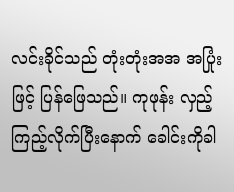လင်းခိုင်သည် တုံးတုံးအအ အပြုံးဖြင့် ပြန်ဖြေသည်။ ကုဖုန်း လှည့်ကြည့်လိုက်ပြီးနောက် ခေါင်းကိုခါ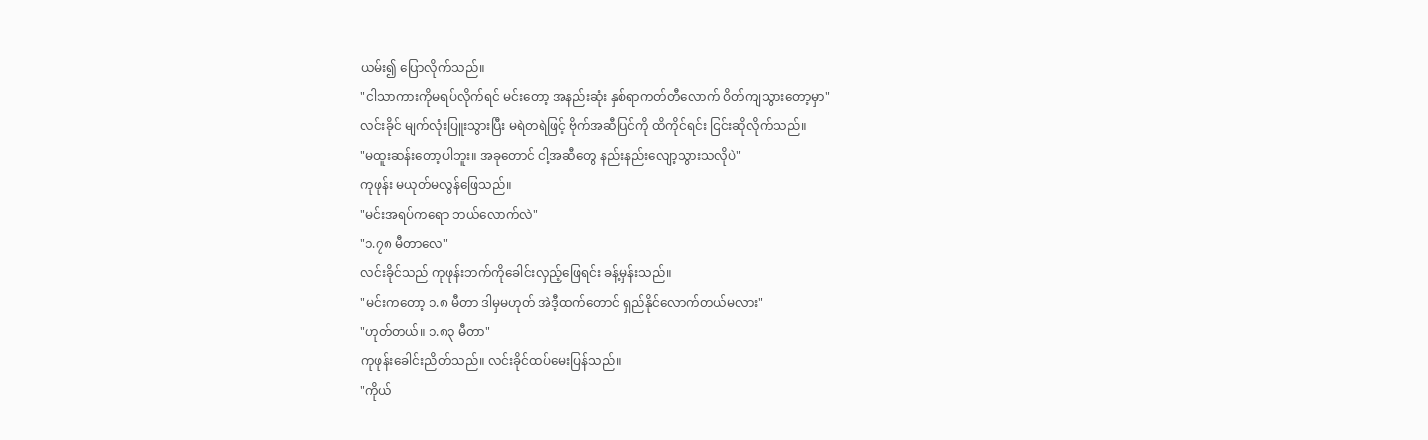ယမ်း၍ ပြောလိုက်သည်။
"ငါသာကားကိုမရပ်လိုက်ရင် မင်းတော့ အနည်းဆုံး နှစ်ရာကတ်တီလောက် ဝိတ်ကျသွားတော့မှာ"
လင်းခိုင် မျက်လုံးပြူးသွားပြီး မရဲတရဲဖြင့် ဗိုက်အဆီပြင်ကို ထိကိုင်ရင်း ငြင်းဆိုလိုက်သည်။
"မထူးဆန်းတော့ပါဘူး။ အခုတောင် ငါ့အဆီတွေ နည်းနည်းလျော့သွားသလိုပဲ"
ကုဖုန်း မယုတ်မလွန်ဖြေသည်။
"မင်းအရပ်ကရော ဘယ်လောက်လဲ"
"၁.၇၈ မီတာလေ"
လင်းခိုင်သည် ကုဖုန်းဘက်ကိုခေါင်းလှည့်ဖြေရင်း ခန့်မှန်းသည်။
"မင်းကတော့ ၁.၈ မီတာ ဒါမှမဟုတ် အဲဒီ့ထက်တောင် ရှည်နိုင်လောက်တယ်မလား"
"ဟုတ်တယ်။ ၁.၈၃ မီတာ"
ကုဖုန်းခေါင်းညိတ်သည်။ လင်းခိုင်ထပ်မေးပြန်သည်။
"ကိုယ်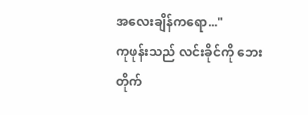အလေးချိန်ကရော..."
ကုဖုန်းသည် လင်းခိုင်ကို ဘေးတိုက်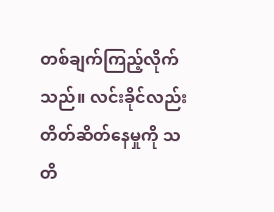တစ်ချက်ကြည့်လိုက်သည်။ လင်းခိုင်လည်း တိတ်ဆိတ်နေမှုကို သတိ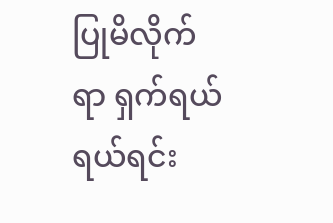ပြုမိလိုက်ရာ ရှက်ရယ်ရယ်ရင်း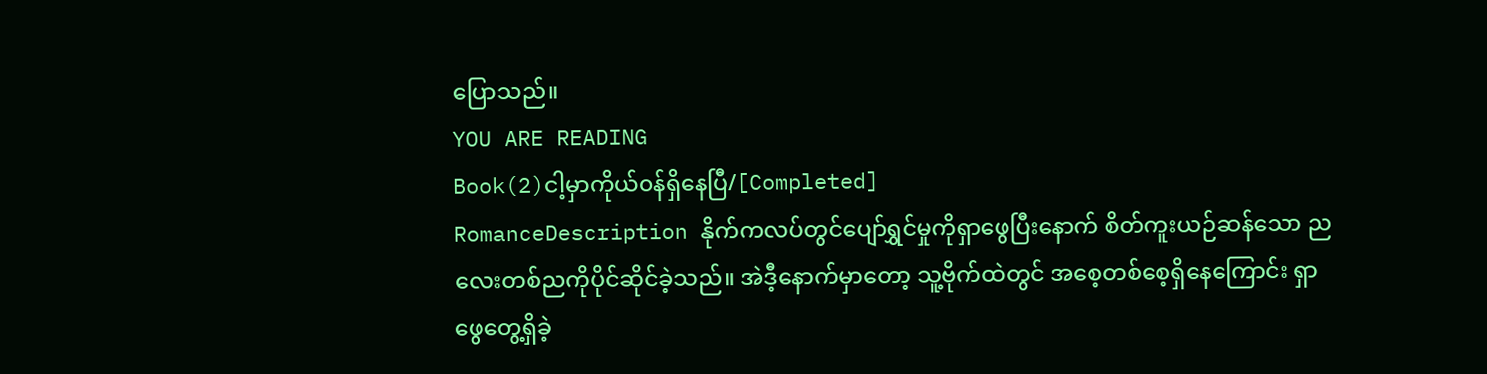ပြောသည်။
YOU ARE READING
Book(2)ငါ့မှာကိုယ်၀န်ရှိနေပြီ/[Completed]
RomanceDescription နိုက်ကလပ်တွင်ပျော်ရွှင်မှုကိုရှာဖွေပြီးနောက် စိတ်ကူးယဉ်ဆန်သော ညလေးတစ်ညကိုပိုင်ဆိုင်ခဲ့သည်။ အဲဒီ့နောက်မှာတော့ သူ့ဗိုက်ထဲတွင် အစေ့တစ်စေ့ရှိနေကြောင်း ရှာဖွေတွေ့ရှိခဲ့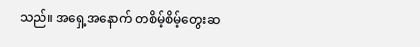သည်။ အရှေ့အနောက် တစိမ့်စိမ့်တွေးဆ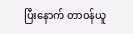ပြီးနောက် တာ၀န်ယူ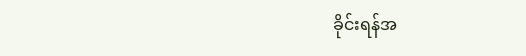ခိုင်းရန်အ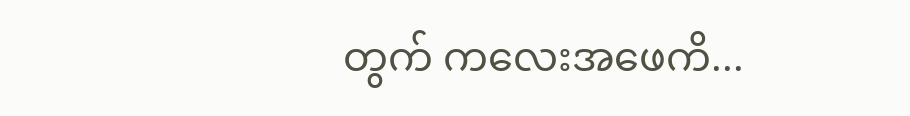တွက် ကလေးအဖေကိ...